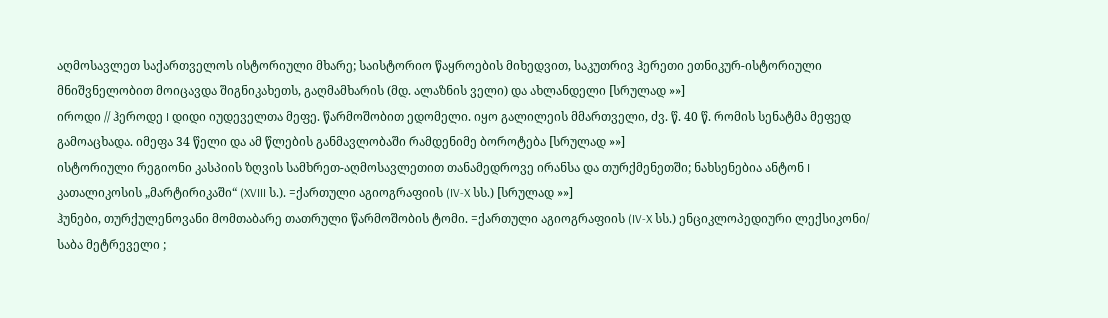აღმოსავლეთ საქართველოს ისტორიული მხარე; საისტორიო წაყროების მიხედვით, საკუთრივ ჰერეთი ეთნიკურ-ისტორიული მნიშვნელობით მოიცავდა შიგნიკახეთს, გაღმამხარის (მდ. ალაზნის ველი) და ახლანდელი [სრულად »»]
იროდი // ჰეროდე I დიდი იუდეველთა მეფე. წარმოშობით ედომელი. იყო გალილეის მმართველი, ძვ. წ. 40 წ. რომის სენატმა მეფედ გამოაცხადა. იმეფა 34 წელი და ამ წლების განმავლობაში რამდენიმე ბოროტება [სრულად »»]
ისტორიული რეგიონი კასპიის ზღვის სამხრეთ-აღმოსავლეთით თანამედროვე ირანსა და თურქმენეთში; ნახსენებია ანტონ I კათალიკოსის „მარტირიკაში“ (XVIII ს.). =ქართული აგიოგრაფიის (IV-X სს.) [სრულად »»]
ჰუნები, თურქულენოვანი მომთაბარე თათრული წარმოშობის ტომი. =ქართული აგიოგრაფიის (IV-X სს.) ენციკლოპედიური ლექსიკონი/ საბა მეტრეველი ;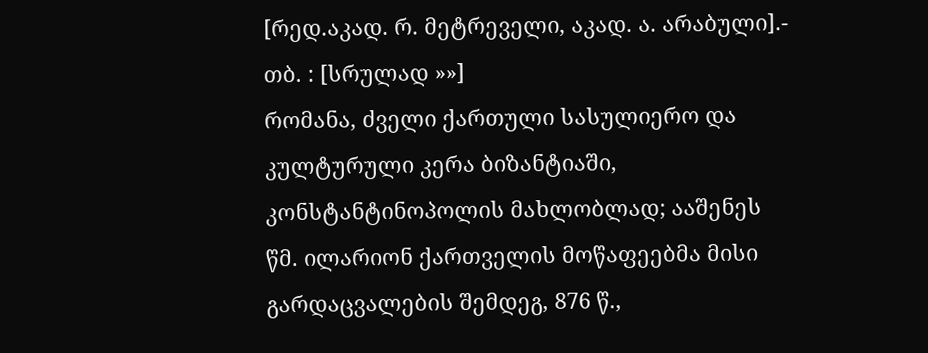[რედ.აკად. რ. მეტრეველი, აკად. ა. არაბული].- თბ. : [სრულად »»]
რომანა, ძველი ქართული სასულიერო და კულტურული კერა ბიზანტიაში, კონსტანტინოპოლის მახლობლად; ააშენეს წმ. ილარიონ ქართველის მოწაფეებმა მისი გარდაცვალების შემდეგ, 876 წ.,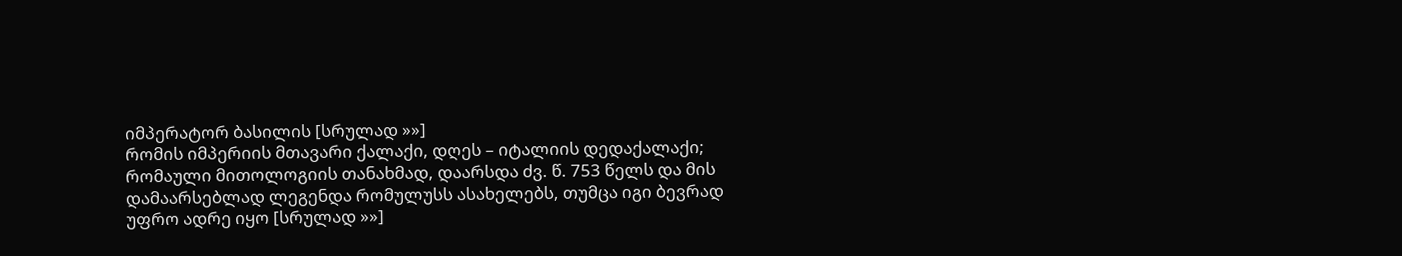იმპერატორ ბასილის [სრულად »»]
რომის იმპერიის მთავარი ქალაქი, დღეს – იტალიის დედაქალაქი; რომაული მითოლოგიის თანახმად, დაარსდა ძვ. წ. 753 წელს და მის დამაარსებლად ლეგენდა რომულუსს ასახელებს, თუმცა იგი ბევრად უფრო ადრე იყო [სრულად »»]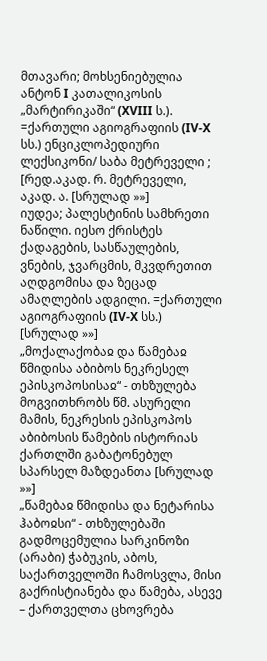მთავარი; მოხსენიებულია ანტონ I კათალიკოსის „მარტირიკაში“ (XVIII ს.). =ქართული აგიოგრაფიის (IV-X სს.) ენციკლოპედიური ლექსიკონი/ საბა მეტრეველი ; [რედ.აკად. რ. მეტრეველი, აკად. ა. [სრულად »»]
იუდეა; პალესტინის სამხრეთი ნაწილი. იესო ქრისტეს ქადაგების, სასწაულების, ვნების, ჯვარცმის, მკვდრეთით აღდგომისა და ზეცად ამაღლების ადგილი. =ქართული აგიოგრაფიის (IV-X სს.) [სრულად »»]
„მოქალაქობაჲ და წამებაჲ წმიდისა აბიბოს ნეკრესელ ეპისკოპოსისაჲ“ - თხზულება მოგვითხრობს წმ. ასურელი მამის, ნეკრესის ეპისკოპოს აბიბოსის წამების ისტორიას ქართლში გაბატონებულ სპარსელ მაზდეანთა [სრულად »»]
„წამებაჲ წმიდისა და ნეტარისა ჰაბოჲსი“ - თხზულებაში გადმოცემულია სარკინოზი (არაბი) ჭაბუკის, აბოს, საქართველოში ჩამოსვლა, მისი გაქრისტიანება და წამება, ასევე – ქართველთა ცხოვრება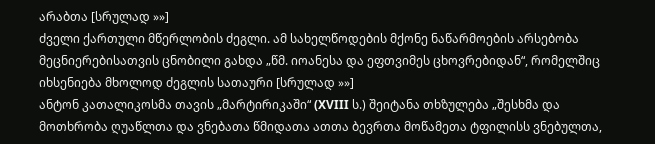არაბთა [სრულად »»]
ძველი ქართული მწერლობის ძეგლი. ამ სახელწოდების მქონე ნაწარმოების არსებობა მეცნიერებისათვის ცნობილი გახდა „წმ. იოანესა და ეფთვიმეს ცხოვრებიდან“, რომელშიც იხსენიება მხოლოდ ძეგლის სათაური [სრულად »»]
ანტონ კათალიკოსმა თავის „მარტირიკაში“ (XVIII ს.) შეიტანა თხზულება „შესხმა და მოთხრობა ღუაწლთა და ვნებათა წმიდათა ათთა ბევრთა მოწამეთა ტფილისს ვნებულთა,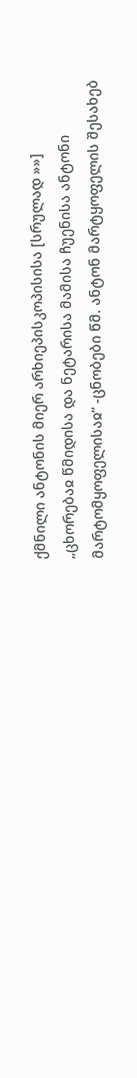ქმნილი ანტონის მიერ არხიეპისკოპისისა [სრულად »»]
„ცხორებაჲ წმიდისა და ნეტარისა მამისა ჩუენისა ანტონი მარტომყოფელისაჲ“ -ცნობები წმ. ანტონ მარტყოფელის შესახებ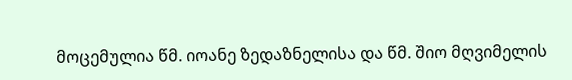მოცემულია წმ. იოანე ზედაზნელისა და წმ. შიო მღვიმელის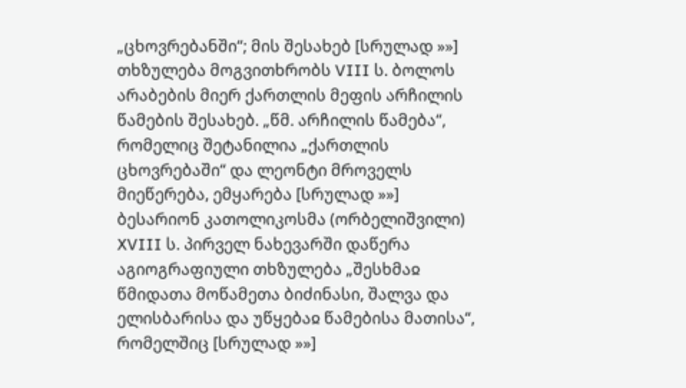„ცხოვრებანში“; მის შესახებ [სრულად »»]
თხზულება მოგვითხრობს VIII ს. ბოლოს არაბების მიერ ქართლის მეფის არჩილის წამების შესახებ. „წმ. არჩილის წამება“, რომელიც შეტანილია „ქართლის ცხოვრებაში“ და ლეონტი მროველს მიეწერება, ემყარება [სრულად »»]
ბესარიონ კათოლიკოსმა (ორბელიშვილი) XVIII ს. პირველ ნახევარში დაწერა აგიოგრაფიული თხზულება „შესხმაჲ წმიდათა მოწამეთა ბიძინასი, შალვა და ელისბარისა და უწყებაჲ წამებისა მათისა“, რომელშიც [სრულად »»]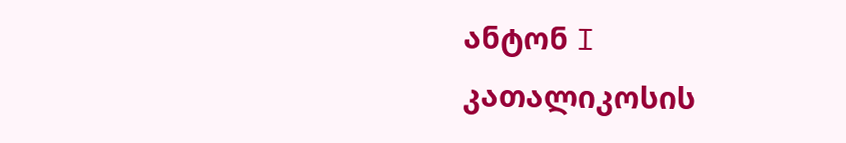ანტონ I კათალიკოსის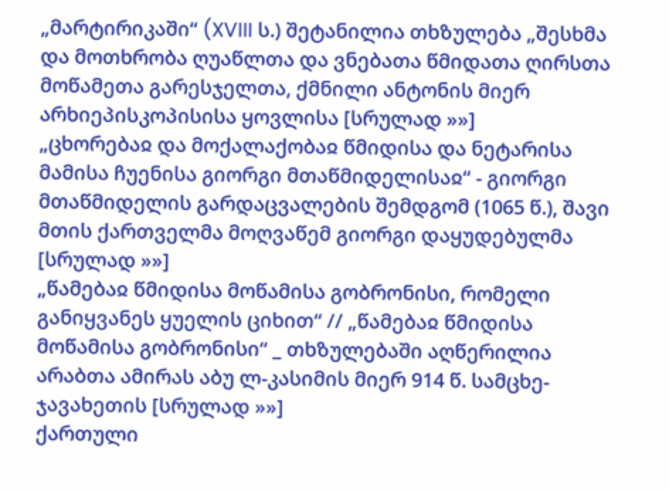„მარტირიკაში“ (XVIII ს.) შეტანილია თხზულება „შესხმა და მოთხრობა ღუაწლთა და ვნებათა წმიდათა ღირსთა მოწამეთა გარესჯელთა, ქმნილი ანტონის მიერ არხიეპისკოპისისა ყოვლისა [სრულად »»]
„ცხორებაჲ და მოქალაქობაჲ წმიდისა და ნეტარისა მამისა ჩუენისა გიორგი მთაწმიდელისაჲ“ - გიორგი მთაწმიდელის გარდაცვალების შემდგომ (1065 წ.), შავი მთის ქართველმა მოღვაწემ გიორგი დაყუდებულმა [სრულად »»]
„წამებაჲ წმიდისა მოწამისა გობრონისი, რომელი განიყვანეს ყუელის ციხით“ // „წამებაჲ წმიდისა მოწამისა გობრონისი“ _ თხზულებაში აღწერილია არაბთა ამირას აბუ ლ-კასიმის მიერ 914 წ. სამცხე-ჯავახეთის [სრულად »»]
ქართული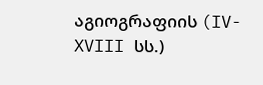აგიოგრაფიის (IV-XVIII სს.)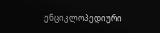ენციკლოპედიური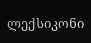ლექსიკონი